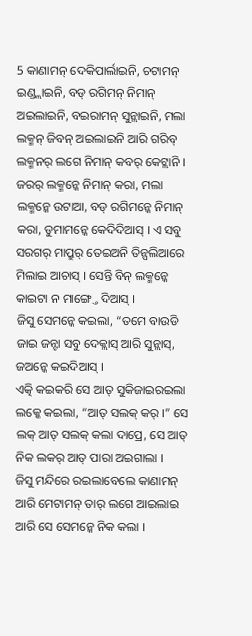5 କାଣାମନ୍ ଦେକିପାର୍ଲାଇନି, ଚଟାମନ୍ ଇଣ୍ଡ୍ଲାଇନି, ବଡ୍ ରଗିମନ୍ ନିମାନ୍ ଅଇଲାଇନି, ବଇରାମନ୍ ସୁନ୍ଲାଇନି, ମଲା ଲକ୍ମନ୍ ଜିବନ୍ ଅଇଲାଇନି ଆରି ଗରିବ୍ ଲକ୍ମନର୍ ଲଗେ ନିମାନ୍ କବର୍ କେଟ୍ଲାନି ।
ଜରର୍ ଲକ୍ମନ୍କେ ନିମାନ୍ କରା, ମଲା ଲକ୍ମନ୍କେ ଉଟାଆ, ବଡ୍ ରଗିମନ୍କେ ନିମାନ୍ କରା, ଡୁମାମନ୍କେ କେଦିଦିଆସ୍ । ଏ ସବୁ ସରଗର୍ ମାପ୍ରୁର୍ ତେଇଅନି ତିନ୍ପଲିଆରେ ମିଲାଇ ଆଚାସ୍ । ସେନ୍ତି ବିନ୍ ଲକ୍ମନ୍କେ କାଇଟା ନ ମାଙ୍ଗ୍ତେ ଦିଆସ୍ ।
ଜିସୁ ସେମନ୍କେ କଇଲା, “ତମେ ବାଉଡି ଜାଇ ଜନ୍ଟା ସବୁ ଦେକ୍ଲାସ୍ ଆରି ସୁନ୍ଲାସ୍, ଜଅନ୍କେ କଇଦିଆସ୍ ।
ଏତ୍କି କଇକରି ସେ ଆତ୍ ସୁକିଜାଇରଇଲା ଲକ୍କେ କଇଲା, “ଆତ୍ ସଲକ୍ କର୍ ।” ସେ ଲକ୍ ଆତ୍ ସଲକ୍ କଲା ଦାପ୍ରେ, ସେ ଆତ୍ ନିକ ଲକର୍ ଆତ୍ ପାରା ଅଇଗାଲା ।
ଜିସୁ ମନ୍ଦିରେ ରଇଲାବେଲେ କାଣାମନ୍ ଆରି ମେଟାମନ୍ ତାର୍ ଲଗେ ଆଇଲାଇ ଆରି ସେ ସେମନ୍କେ ନିକ କଲା ।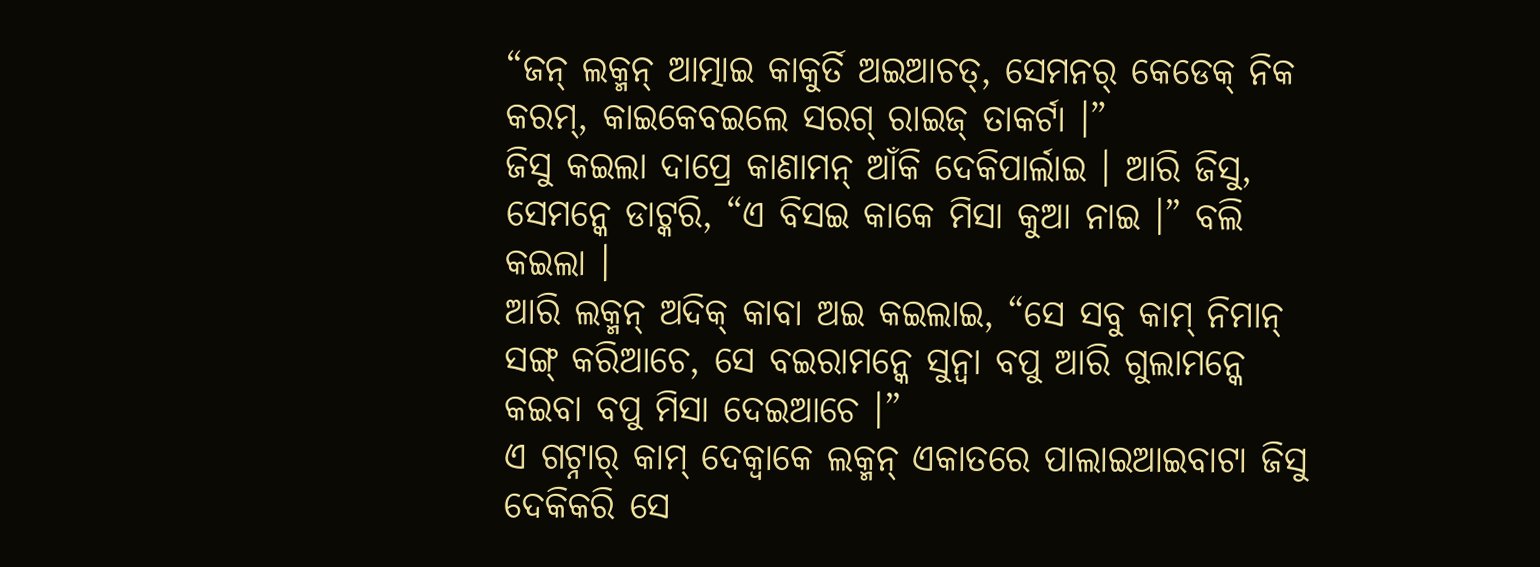“ଜନ୍ ଲକ୍ମନ୍ ଆତ୍ମାଇ କାକୁର୍ତି ଅଇଆଚତ୍, ସେମନର୍ କେଡେକ୍ ନିକ କରମ୍, କାଇକେବଇଲେ ସରଗ୍ ରାଇଜ୍ ତାକର୍ଟା ।”
ଜିସୁ କଇଲା ଦାପ୍ରେ କାଣାମନ୍ ଆଁକି ଦେକିପାର୍ଲାଇ । ଆରି ଜିସୁ, ସେମନ୍କେ ଡାଟ୍କରି, “ଏ ବିସଇ କାକେ ମିସା କୁଆ ନାଇ ।” ବଲି କଇଲା ।
ଆରି ଲକ୍ମନ୍ ଅଦିକ୍ କାବା ଅଇ କଇଲାଇ, “ସେ ସବୁ କାମ୍ ନିମାନ୍ ସଙ୍ଗ୍ କରିଆଚେ, ସେ ବଇରାମନ୍କେ ସୁନ୍ବା ବପୁ ଆରି ଗୁଲାମନ୍କେ କଇବା ବପୁ ମିସା ଦେଇଆଚେ ।”
ଏ ଗଟ୍ନାର୍ କାମ୍ ଦେକ୍ବାକେ ଲକ୍ମନ୍ ଏକାତରେ ପାଲାଇଆଇବାଟା ଜିସୁ ଦେକିକରି ସେ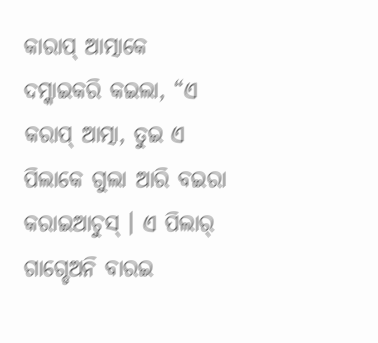କାରାପ୍ ଆତ୍ମାକେ ଦମ୍କାଇକରି କଇଲା, “ଏ କରାପ୍ ଆତ୍ମା, ତୁଇ ଏ ପିଲାକେ ଗୁଲା ଆରି ବଇରା କରାଇଆଚୁସ୍ । ଏ ପିଲାର୍ ଗାଗ୍ଡେଅନି ବାରଇ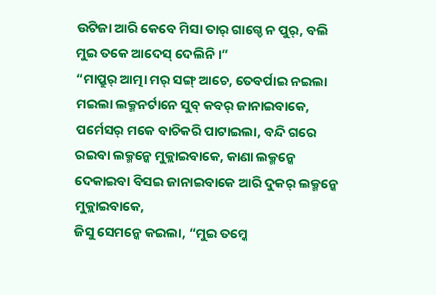ଉଟିଜା ଆରି କେବେ ମିସା ତାର୍ ଗାଗ୍ଡେ ନ ପୁର୍, ବଲି ମୁଇ ତକେ ଆଦେସ୍ ଦେଲିନି ।”
“ମାପ୍ରୁର୍ ଆତ୍ମା ମର୍ ସଙ୍ଗ୍ ଆଚେ, ତେବର୍ପାଇ ନଇଲା ମଇଲା ଲକ୍ମନର୍ଟାନେ ସୁବ୍ କବର୍ ଜାନାଇବାକେ, ପର୍ମେସର୍ ମକେ ବାଚିକରି ପାଟାଇଲା, ବନ୍ଦି ଗରେ ରଇବା ଲକ୍ମନ୍କେ ମୁକ୍ଲାଇବାକେ, କାଣା ଲକ୍ମନ୍କେ ଦେକାଇବା ବିସଇ ଜାନାଇବାକେ ଆରି ଦୁକର୍ ଲକ୍ମନ୍କେ ମୁକ୍ଲାଇବାକେ,
ଜିସୁ ସେମନ୍କେ କଇଲା, “ମୁଇ ତମ୍କେ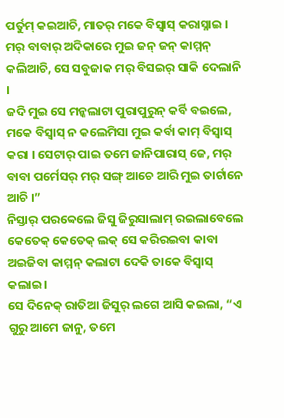ପର୍ତୁମ୍ କଇଆଚି, ମାତର୍ ମକେ ବିସ୍ବାସ୍ କରାସ୍ନାଇ । ମର୍ ବାବାର୍ ଅଦିକାରେ ମୁଇ ଜନ୍ ଜନ୍ କାମ୍ମନ୍ କଲିଆଚି, ସେ ସବୁଜାକ ମର୍ ବିସଇର୍ ସାକି ଦେଲାନି ।
ଜଦି ମୁଇ ସେ ମନ୍କଲାଟା ପୁରାପୁରୁନ୍ କର୍ବି ବଇଲେ, ମକେ ବିସ୍ବାସ୍ ନ କଲେମିସା ମୁଇ କର୍ବା କାମ୍ ବିସ୍ବାସ୍ କରା । ସେଟାର୍ ପାଇ ତମେ ଜାନିପାରାସ୍ ଜେ, ମର୍ ବାବା ପର୍ମେସର୍ ମର୍ ସଙ୍ଗ୍ ଆଚେ ଆରି ମୁଇ ତାର୍ଟାନେ ଆଚି ।”
ନିସ୍ତାର୍ ପରବ୍ବେଲେ ଜିସୁ ଜିରୁସାଲାମ୍ ରଇଲାବେଲେ କେତେକ୍ କେତେକ୍ ଲକ୍ ସେ କରିରଇବା କାବା ଅଇଜିବା କାମ୍ମନ୍ କଲାଟା ଦେକି ତାକେ ବିସ୍ବାସ୍ କଲାଇ ।
ସେ ଦିନେକ୍ ରାତିଆ ଜିସୁର୍ ଲଗେ ଆସି କଇଲା, “ଏ ଗୁରୁ ଆମେ ଜାନୁ, ତମେ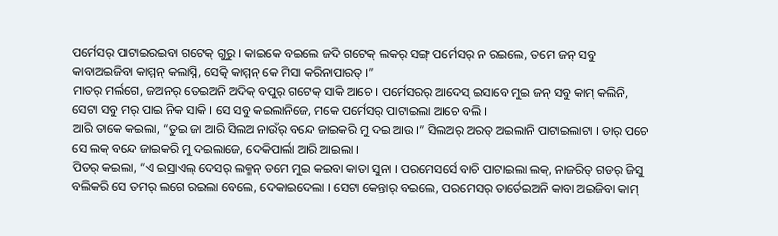ପର୍ମେସର୍ ପାଟାଇରଇବା ଗଟେକ୍ ଗୁରୁ । କାଇକେ ବଇଲେ ଜଦି ଗଟେକ୍ ଲକର୍ ସଙ୍ଗ୍ ପର୍ମେସର୍ ନ ରଇଲେ, ତମେ ଜନ୍ ସବୁ କାବାଅଇଜିବା କାମ୍ମନ୍ କଲାସ୍ନି, ସେତ୍କି କାମ୍ମନ୍ କେ ମିସା କରିନାପାରତ୍ ।”
ମାତର୍ ମର୍ଲଗେ, ଜଅନର୍ ତେଇଅନି ଅଦିକ୍ ବପୁର୍ ଗଟେକ୍ ସାକି ଆଚେ । ପର୍ମେସରର୍ ଆଦେସ୍ ଇସାବେ ମୁଇ ଜନ୍ ସବୁ କାମ୍ କଲିନି, ସେଟା ସବୁ ମର୍ ପାଇ ନିକ ସାକି । ସେ ସବୁ କଇଲାନିଜେ, ମକେ ପର୍ମେସର୍ ପାଟାଇଲା ଆଚେ ବଲି ।
ଆରି ତାକେ କଇଲା, “ତୁଇ ଜା ଆରି ସିଲଅ ନାଉଁର୍ ବନ୍ଦେ ଜାଇକରି ମୁ ଦଇ ଆଉ ।” ସିଲଅର୍ ଅରତ୍ ଅଇଲାନି ପାଟାଇଲାଟା । ତାର୍ ପଚେ ସେ ଲକ୍ ବନ୍ଦେ ଜାଇକରି ମୁ ଦଇଲାଜେ, ଦେକିପାର୍ଲା ଆରି ଆଇଲା ।
ପିତର୍ କଇଲା, “ଏ ଇସ୍ରାଏଲ୍ ଦେସର୍ ଲକ୍ମନ୍ ତମେ ମୁଇ କଇବା କାତା ସୁନା । ପରମେସର୍ସେ ବାଚି ପାଟାଇଲା ଲକ୍, ନାଜରିତ୍ ଗଡର୍ ଜିସୁ ବଲିକରି ସେ ତମର୍ ଲଗେ ରଇଲା ବେଲେ, ଦେକାଇଦେଲା । ସେଟା କେନ୍ତାର୍ ବଇଲେ, ପରମେସର୍ ତାର୍ତେଇଅନି କାବା ଅଇଜିବା କାମ୍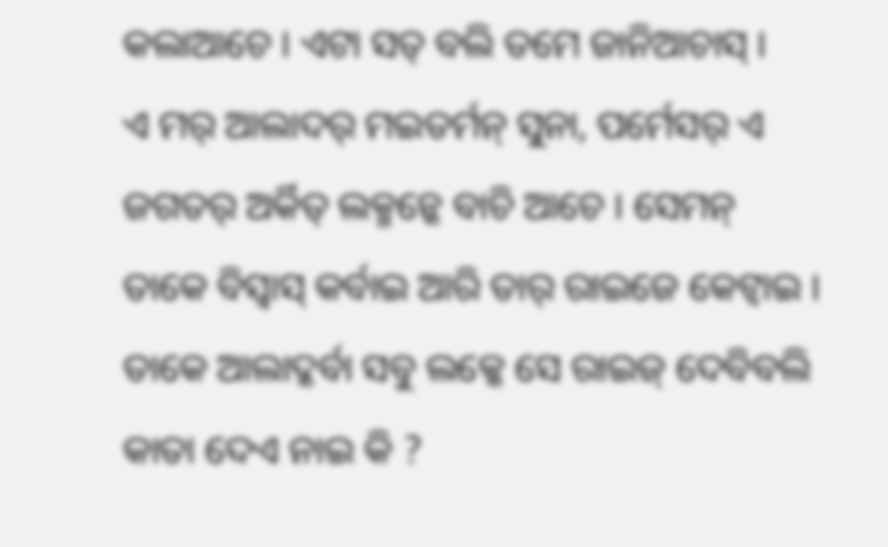କଲାଆଚେ । ଏଟା ସତ୍ ବଲି ତମେ ଜାନିଆଚାସ୍ ।
ଏ ମର୍ ଆଲାଦର୍ ମଇତର୍ମନ୍ ସୁନା, ପର୍ମେସର୍ ଏ ଜଗତର୍ ଅର୍କିତ୍ ଲକ୍ମନ୍କେ ବାଚି ଆଚେ । ସେମନ୍ ତାକେ ବିସ୍ବାସ୍ କର୍ବାଇ ଆରି ତାର୍ ରାଇଜେ କେଟ୍ବାଇ । ତାକେ ଆଲାଦ୍କର୍ବା ସବୁ ଲକ୍କେ ସେ ରାଇଜ୍ ଦେବିବଲି କାତା ଦେଏ ନାଇ କି ?